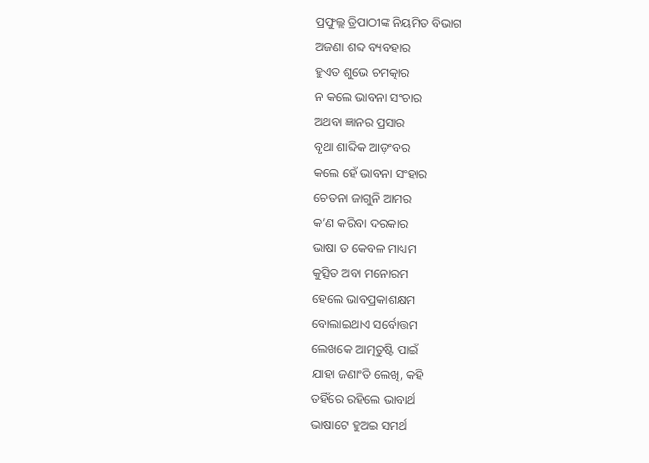ପ୍ରଫୁଲ୍ଲ ତ୍ରିପାଠୀଙ୍କ ନିୟମିତ ବିଭାଗ
ଅଜଣା ଶବ୍ଦ ବ୍ୟବହାର
ହୁଏତ ଶୁଭେ ଚମତ୍କାର
ନ କଲେ ଭାବନା ସଂଚାର
ଅଥବା ଜ୍ଞାନର ପ୍ରସାର
ବୃଥା ଶାବ୍ଦିକ ଆଡ଼ଂବର
କଲେ ହେଁ ଭାବନା ସଂହାର
ଚେତନା ଜାଗୁନି ଆମର
କ’ଣ କରିବା ଦରକାର
ଭାଷା ତ କେବଳ ମାଧ୍ୟମ
କୁତ୍ସିତ ଅବା ମନୋରମ
ହେଲେ ଭାବପ୍ରକାଶକ୍ଷମ
ବୋଲାଇଥାଏ ସର୍ବୋତ୍ତମ
ଲେଖକେ ଆତ୍ମତୁଷ୍ଟି ପାଇଁ
ଯାହା ଜଣାଂତି ଲେଖି, କହି
ତହିଁରେ ରହିଲେ ଭାବାର୍ଥ
ଭାଷାଟେ ହୁଅଇ ସମର୍ଥ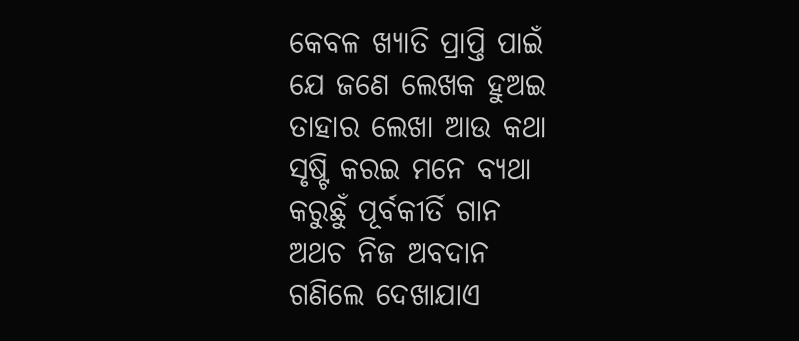କେବଳ ଖ୍ୟାତି ପ୍ରାପ୍ତି ପାଇଁ
ଯେ ଜଣେ ଲେଖକ ହୁଅଇ
ତାହାର ଲେଖା ଆଉ କଥା
ସୃଷ୍ଟି କରଇ ମନେ ବ୍ୟଥା
କରୁଛୁଁ ପୂର୍ବକୀର୍ତି ଗାନ
ଅଥଚ ନିଜ ଅବଦାନ
ଗଣିଲେ ଦେଖାଯାଏ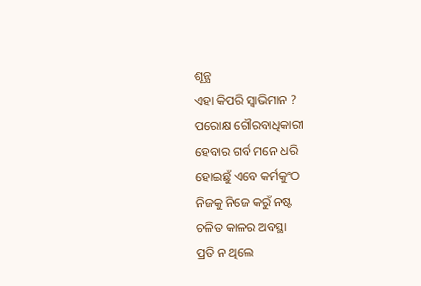ଶୂନ୍ଯ
ଏହା କିପରି ସ୍ବାଭିମାନ ?
ପରୋକ୍ଷ ଗୌରବାଧିକାରୀ
ହେବାର ଗର୍ବ ମନେ ଧରି
ହୋଇଛୁଁ ଏବେ କର୍ମକୁଂଠ
ନିଜକୁ ନିଜେ କରୁଁ ନଷ୍ଟ
ଚଳିତ କାଳର ଅବସ୍ଥା
ପ୍ରତି ନ ଥିଲେ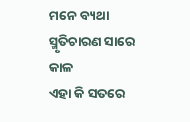ମନେ ବ୍ୟଥା
ସ୍ମୃତିଚାରଣ ସାରେ କାଳ
ଏହା କି ସତରେ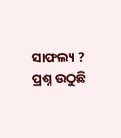ସାଫଲ୍ୟ ?
ପ୍ରଶ୍ନ ଉଠୁଛି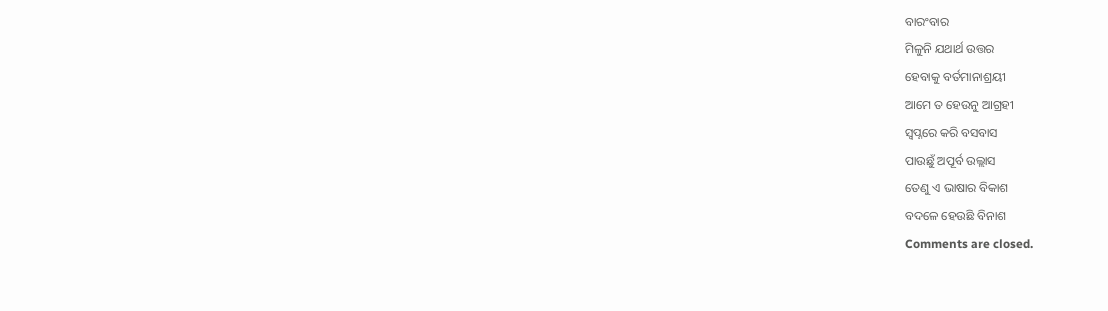ବାରଂବାର
ମିଳୁନି ଯଥାର୍ଥ ଉତ୍ତର
ହେବାକୁ ବର୍ତମାନାଶ୍ରୟୀ
ଆମେ ତ ହେଉନୁ ଆଗ୍ରହୀ
ସ୍ବପ୍ନରେ କରି ବସବାସ
ପାଉଛୁଁ ଅପୂର୍ବ ଉଲ୍ଲାସ
ତେଣୁ ଏ ଭାଷାର ବିକାଶ
ବଦଳେ ହେଉଛି ବିନାଶ
Comments are closed.